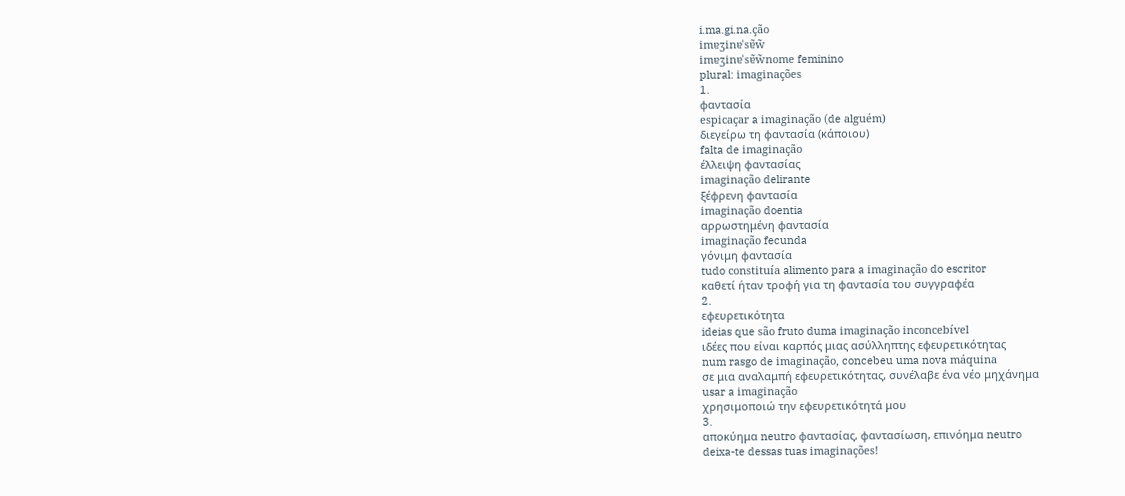i.ma.gi.na.ção
imɐʒinɐˈsɐ̃w̃
imɐʒinɐˈsɐ̃w̃nome feminino
plural: imaginações
1.
φαντασία
espicaçar a imaginação (de alguém)
διεγείρω τη φαντασία (κάποιου)
falta de imaginação
έλλειψη φαντασίας
imaginação delirante
ξέφρενη φαντασία
imaginação doentia
αρρωστημένη φαντασία
imaginação fecunda
γόνιμη φαντασία
tudo constituía alimento para a imaginação do escritor
καθετί ήταν τροφή για τη φαντασία του συγγραφέα
2.
εφευρετικότητα
ideias que são fruto duma imaginação inconcebível
ιδέες που είναι καρπός μιας ασύλληπτης εφευρετικότητας
num rasgo de imaginação, concebeu uma nova máquina
σε μια αναλαμπή εφευρετικότητας, συνέλαβε ένα νέο μηχάνημα
usar a imaginação
χρησιμοποιώ την εφευρετικότητά μου
3.
αποκύημα neutro φαντασίας, φαντασίωση, επινόημα neutro
deixa-te dessas tuas imaginações!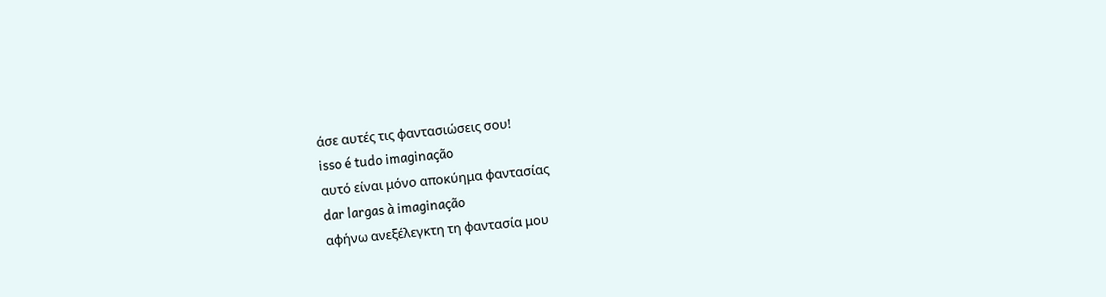άσε αυτές τις φαντασιώσεις σου!
isso é tudo imaginação
αυτό είναι μόνο αποκύημα φαντασίας
dar largas à imaginação
αφήνω ανεξέλεγκτη τη φαντασία μου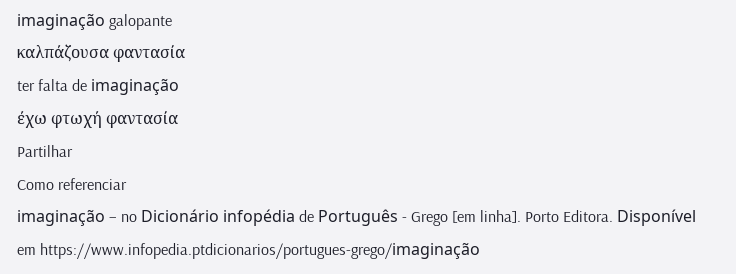imaginação galopante
καλπάζουσα φαντασία
ter falta de imaginação
έχω φτωχή φαντασία
Partilhar
Como referenciar
imaginação – no Dicionário infopédia de Português - Grego [em linha]. Porto Editora. Disponível em https://www.infopedia.ptdicionarios/portugues-grego/imaginação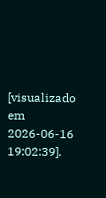[visualizado em 2026-06-16 19:02:39].